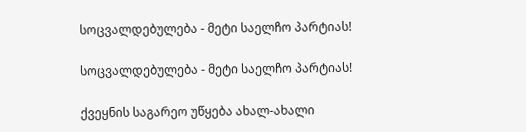სოცვალდებულება - მეტი საელჩო პარტიას!

სოცვალდებულება - მეტი საელჩო პარტიას!

ქვეყნის საგარეო უწყება ახალ-ახალი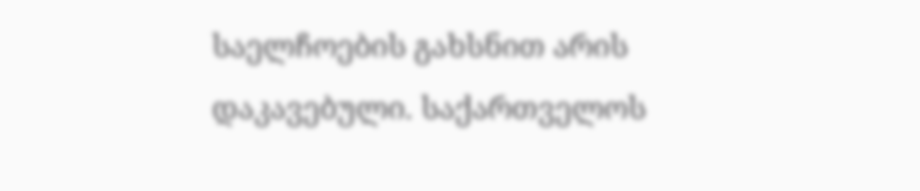საელჩოების გახსნით არის დაკავებული. საქართველოს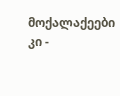მოქალაქეები კი -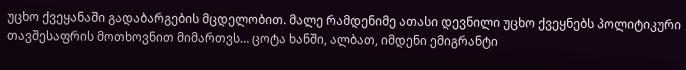უცხო ქვეყანაში გადაბარგების მცდელობით. მალე რამდენიმე ათასი დევნილი უცხო ქვეყნებს პოლიტიკური თავშესაფრის მოთხოვნით მიმართვს… ცოტა ხანში, ალბათ, იმდენი ემიგრანტი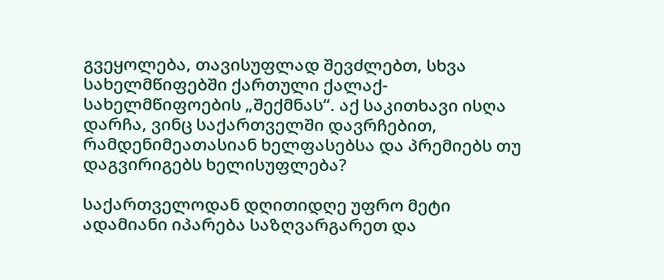გვეყოლება, თავისუფლად შევძლებთ, სხვა სახელმწიფებში ქართული ქალაქ-სახელმწიფოების „შექმნას“. აქ საკითხავი ისღა დარჩა, ვინც საქართველში დავრჩებით, რამდენიმეათასიან ხელფასებსა და პრემიებს თუ დაგვირიგებს ხელისუფლება?

საქართველოდან დღითიდღე უფრო მეტი ადამიანი იპარება საზღვარგარეთ და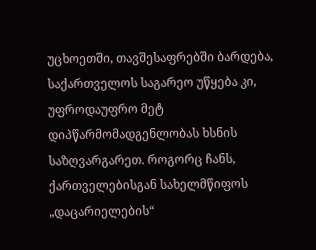უცხოეთში, თავშესაფრებში ბარდება, საქართველოს საგარეო უწყება კი, უფროდაუფრო მეტ დიპწარმომადგენლობას ხსნის საზღვარგარეთ. როგორც ჩანს, ქართველებისგან სახელმწიფოს „დაცარიელების“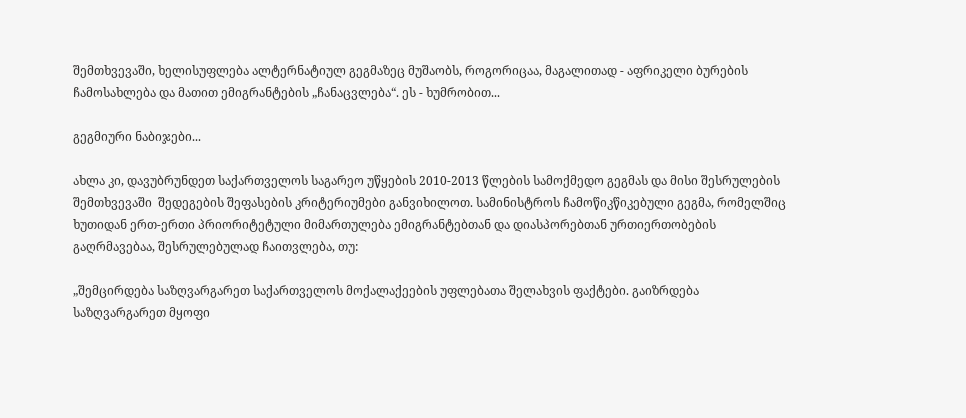შემთხვევაში, ხელისუფლება ალტერნატიულ გეგმაზეც მუშაობს, როგორიცაა, მაგალითად - აფრიკელი ბურების ჩამოსახლება და მათით ემიგრანტების „ჩანაცვლება“. ეს - ხუმრობით...

გეგმიური ნაბიჯები...

ახლა კი, დავუბრუნდეთ საქართველოს საგარეო უწყების 2010-2013 წლების სამოქმედო გეგმას და მისი შესრულების შემთხვევაში  შედეგების შეფასების კრიტერიუმები განვიხილოთ. სამინისტროს ჩამოწიკწიკებული გეგმა, რომელშიც ხუთიდან ერთ-ერთი პრიორიტეტული მიმართულება ემიგრანტებთან და დიასპორებთან ურთიერთობების გაღრმავებაა, შესრულებულად ჩაითვლება, თუ:

„შემცირდება საზღვარგარეთ საქართველოს მოქალაქეების უფლებათა შელახვის ფაქტები. გაიზრდება საზღვარგარეთ მყოფი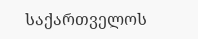საქართველოს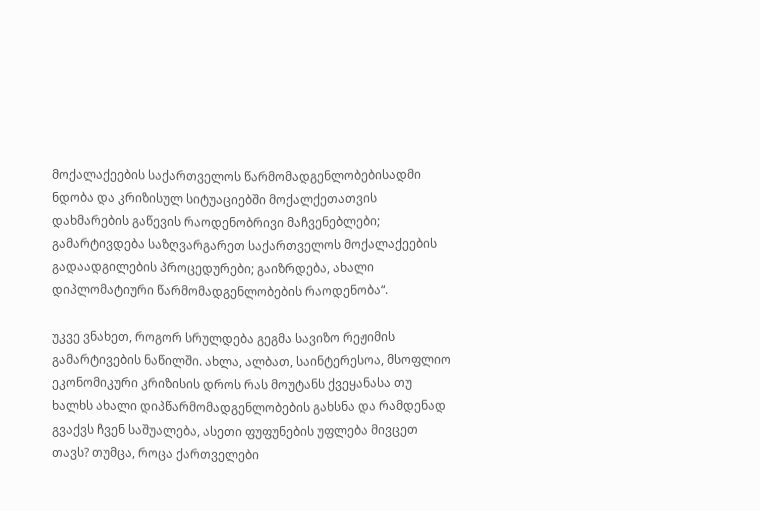მოქალაქეების საქართველოს წარმომადგენლობებისადმი ნდობა და კრიზისულ სიტუაციებში მოქალქეთათვის დახმარების გაწევის რაოდენობრივი მაჩვენებლები; გამარტივდება საზღვარგარეთ საქართველოს მოქალაქეების გადაადგილების პროცედურები; გაიზრდება, ახალი დიპლომატიური წარმომადგენლობების რაოდენობა“.

უკვე ვნახეთ, როგორ სრულდება გეგმა სავიზო რეჟიმის გამარტივების ნაწილში. ახლა, ალბათ, საინტერესოა, მსოფლიო ეკონომიკური კრიზისის დროს რას მოუტანს ქვეყანასა თუ ხალხს ახალი დიპწარმომადგენლობების გახსნა და რამდენად გვაქვს ჩვენ საშუალება, ასეთი ფუფუნების უფლება მივცეთ თავს? თუმცა, როცა ქართველები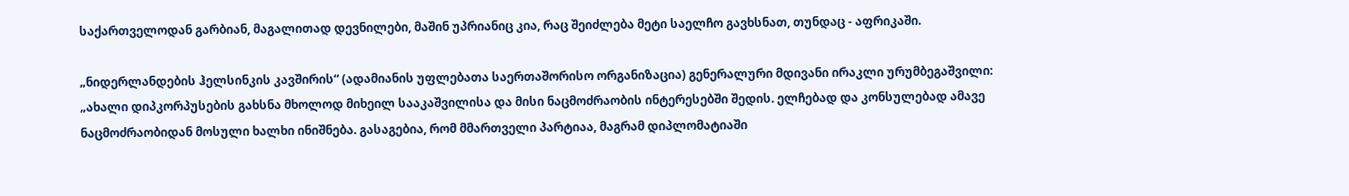საქართველოდან გარბიან, მაგალითად დევნილები, მაშინ უპრიანიც კია, რაც შეიძლება მეტი საელჩო გავხსნათ, თუნდაც - აფრიკაში.

„ნიდერლანდების ჰელსინკის კავშირის“ (ადამიანის უფლებათა საერთაშორისო ორგანიზაცია) გენერალური მდივანი ირაკლი ურუმბეგაშვილი: „ახალი დიპკორპუსების გახსნა მხოლოდ მიხეილ სააკაშვილისა და მისი ნაცმოძრაობის ინტერესებში შედის. ელჩებად და კონსულებად ამავე ნაცმოძრაობიდან მოსული ხალხი ინიშნება. გასაგებია, რომ მმართველი პარტიაა, მაგრამ დიპლომატიაში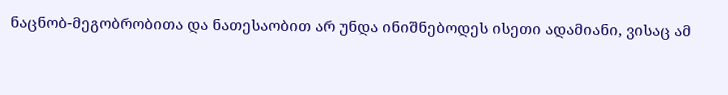ნაცნობ-მეგობრობითა და ნათესაობით არ უნდა ინიშნებოდეს ისეთი ადამიანი, ვისაც ამ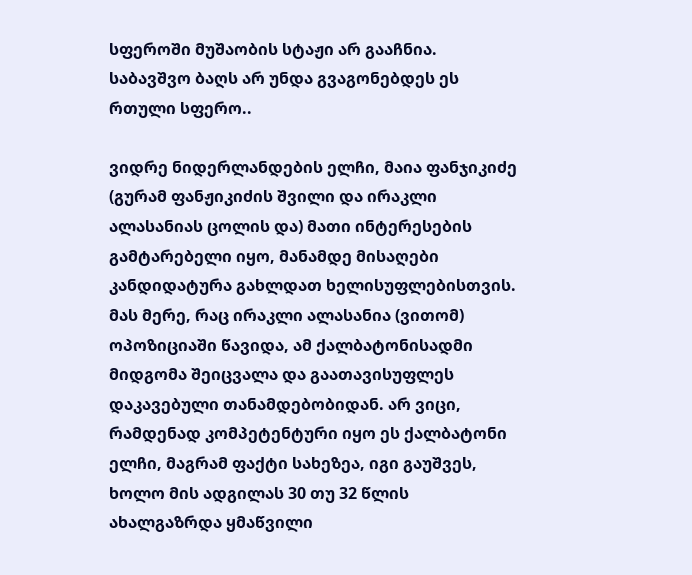სფეროში მუშაობის სტაჟი არ გააჩნია. საბავშვო ბაღს არ უნდა გვაგონებდეს ეს რთული სფერო..

ვიდრე ნიდერლანდების ელჩი, მაია ფანჯიკიძე (გურამ ფანჟიკიძის შვილი და ირაკლი ალასანიას ცოლის და) მათი ინტერესების გამტარებელი იყო, მანამდე მისაღები კანდიდატურა გახლდათ ხელისუფლებისთვის. მას მერე, რაც ირაკლი ალასანია (ვითომ) ოპოზიციაში წავიდა, ამ ქალბატონისადმი მიდგომა შეიცვალა და გაათავისუფლეს დაკავებული თანამდებობიდან. არ ვიცი, რამდენად კომპეტენტური იყო ეს ქალბატონი ელჩი, მაგრამ ფაქტი სახეზეა, იგი გაუშვეს, ხოლო მის ადგილას 30 თუ 32 წლის ახალგაზრდა ყმაწვილი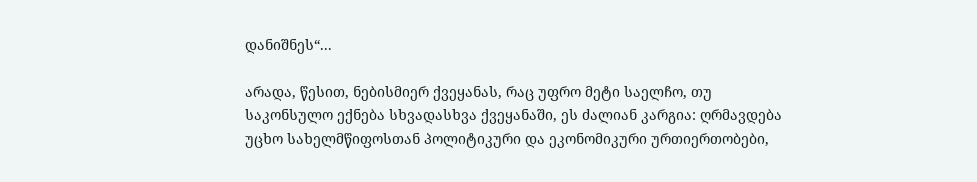დანიშნეს“...

არადა, წესით, ნებისმიერ ქვეყანას, რაც უფრო მეტი საელჩო, თუ საკონსულო ექნება სხვადასხვა ქვეყანაში, ეს ძალიან კარგია: ღრმავდება უცხო სახელმწიფოსთან პოლიტიკური და ეკონომიკური ურთიერთობები,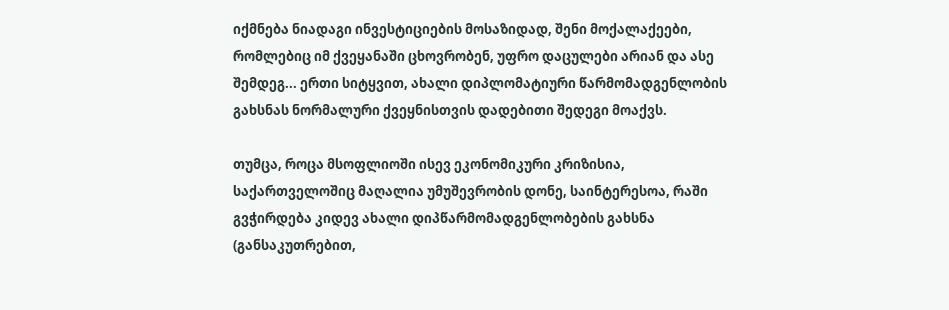იქმნება ნიადაგი ინვესტიციების მოსაზიდად, შენი მოქალაქეები, რომლებიც იმ ქვეყანაში ცხოვრობენ, უფრო დაცულები არიან და ასე შემდეგ... ერთი სიტყვით, ახალი დიპლომატიური წარმომადგენლობის გახსნას ნორმალური ქვეყნისთვის დადებითი შედეგი მოაქვს.

თუმცა, როცა მსოფლიოში ისევ ეკონომიკური კრიზისია, საქართველოშიც მაღალია უმუშევრობის დონე, საინტერესოა, რაში გვჭირდება კიდევ ახალი დიპწარმომადგენლობების გახსნა (განსაკუთრებით,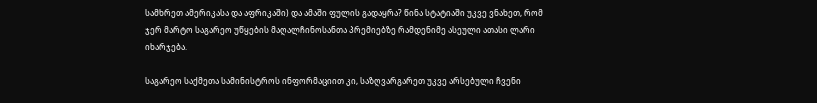სამხრეთ ამერიკასა და აფრიკაში) და ამაში ფულის გადაყრა? წინა სტატიაში უკვე ვნახეთ, რომ ჯერ მარტო საგარეო უწყების მაღალჩინოსანთა პრემიებზე რამდენიმე ასეული ათასი ლარი იხარჯება.

საგარეო საქმეთა სამინისტროს ინფორმაციით კი, საზღვარგარეთ უკვე არსებული ჩვენი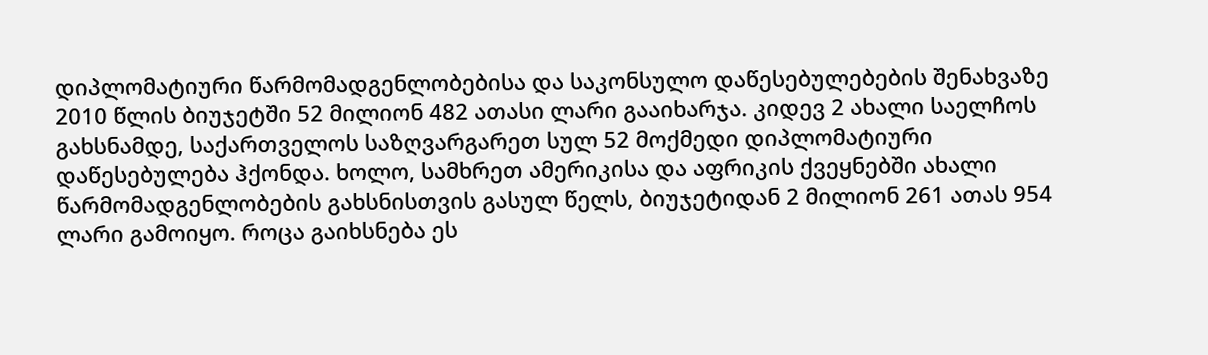დიპლომატიური წარმომადგენლობებისა და საკონსულო დაწესებულებების შენახვაზე 2010 წლის ბიუჯეტში 52 მილიონ 482 ათასი ლარი გააიხარჯა. კიდევ 2 ახალი საელჩოს გახსნამდე, საქართველოს საზღვარგარეთ სულ 52 მოქმედი დიპლომატიური დაწესებულება ჰქონდა. ხოლო, სამხრეთ ამერიკისა და აფრიკის ქვეყნებში ახალი წარმომადგენლობების გახსნისთვის გასულ წელს, ბიუჯეტიდან 2 მილიონ 261 ათას 954 ლარი გამოიყო. როცა გაიხსნება ეს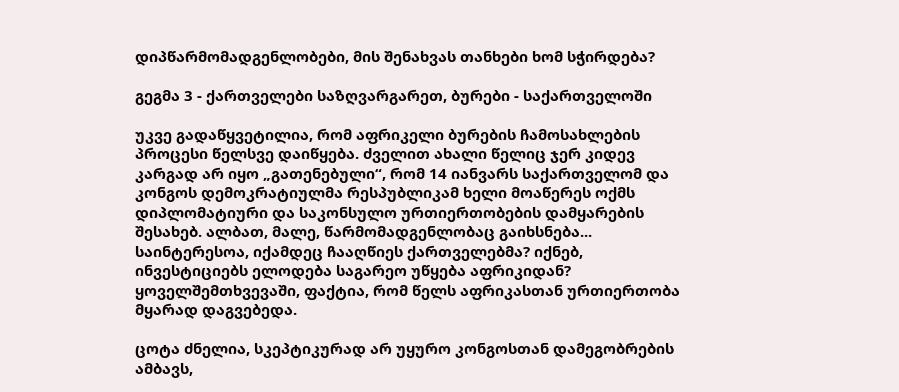დიპწარმომადგენლობები, მის შენახვას თანხები ხომ სჭირდება?

გეგმა 3 - ქართველები საზღვარგარეთ, ბურები - საქართველოში

უკვე გადაწყვეტილია, რომ აფრიკელი ბურების ჩამოსახლების პროცესი წელსვე დაიწყება. ძველით ახალი წელიც ჯერ კიდევ კარგად არ იყო „გათენებული“, რომ 14 იანვარს საქართველომ და კონგოს დემოკრატიულმა რესპუბლიკამ ხელი მოაწერეს ოქმს დიპლომატიური და საკონსულო ურთიერთობების დამყარების შესახებ. ალბათ, მალე, წარმომადგენლობაც გაიხსნება... საინტერესოა, იქამდეც ჩააღწიეს ქართველებმა? იქნებ, ინვესტიციებს ელოდება საგარეო უწყება აფრიკიდან? ყოველშემთხვევაში, ფაქტია, რომ წელს აფრიკასთან ურთიერთობა მყარად დაგვებედა.

ცოტა ძნელია, სკეპტიკურად არ უყურო კონგოსთან დამეგობრების ამბავს,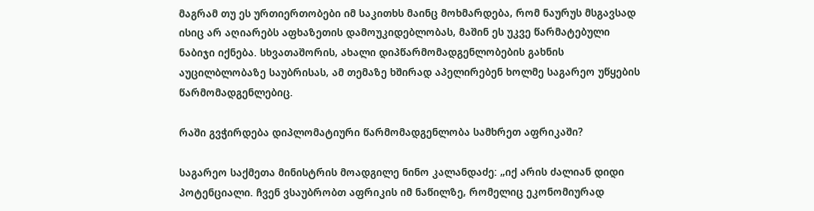მაგრამ თუ ეს ურთიერთობები იმ საკითხს მაინც მოხმარდება, რომ ნაურუს მსგავსად ისიც არ აღიარებს აფხაზეთის დამოუკიდებლობას, მაშინ ეს უკვე წარმატებული ნაბიჯი იქნება. სხვათაშორის, ახალი დიპწარმომადგენლობების გახნის აუცილბლობაზე საუბრისას, ამ თემაზე ხშირად აპელირებენ ხოლმე საგარეო უწყების წარმომადგენლებიც.

რაში გვჭირდება დიპლომატიური წარმომადგენლობა სამხრეთ აფრიკაში?

საგარეო საქმეთა მინისტრის მოადგილე ნინო კალანდაძე: „იქ არის ძალიან დიდი პოტენციალი. ჩვენ ვსაუბრობთ აფრიკის იმ ნაწილზე, რომელიც ეკონომიურად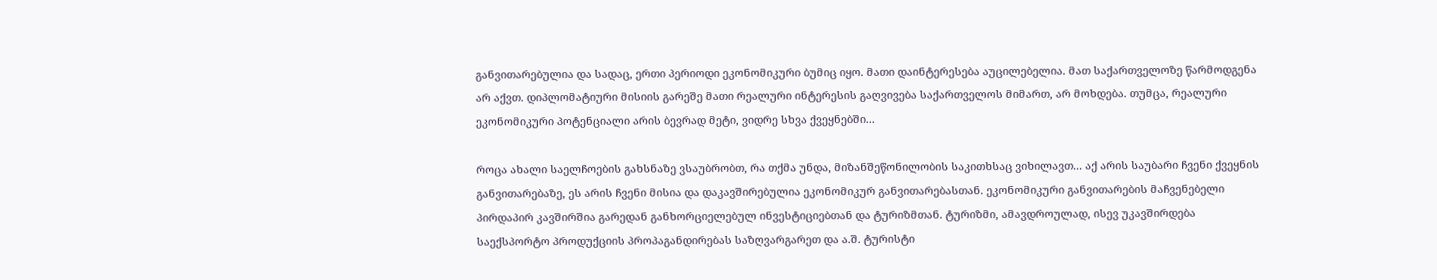განვითარებულია და სადაც, ერთი პერიოდი ეკონომიკური ბუმიც იყო. მათი დაინტერესება აუცილებელია. მათ საქართველოზე წარმოდგენა არ აქვთ. დიპლომატიური მისიის გარეშე მათი რეალური ინტერესის გაღვივება საქართველოს მიმართ, არ მოხდება. თუმცა, რეალური ეკონომიკური პოტენციალი არის ბევრად მეტი, ვიდრე სხვა ქვეყნებში...

როცა ახალი საელჩოების გახსნაზე ვსაუბრობთ, რა თქმა უნდა, მიზანშეწონილობის საკითხსაც ვიხილავთ... აქ არის საუბარი ჩვენი ქვეყნის განვითარებაზე, ეს არის ჩვენი მისია და დაკავშირებულია ეკონომიკურ განვითარებასთან. ეკონომიკური განვითარების მაჩვენებელი პირდაპირ კავშირშია გარედან განხორციელებულ ინვესტიციებთან და ტურიზმთან. ტურიზმი, ამავდროულად, ისევ უკავშირდება საექსპორტო პროდუქციის პროპაგანდირებას საზღვარგარეთ და ა.შ. ტურისტი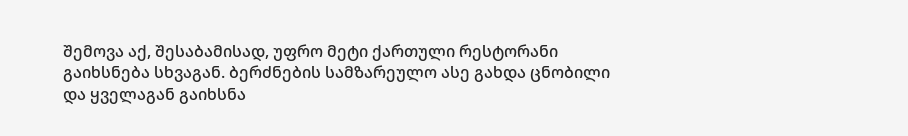შემოვა აქ, შესაბამისად, უფრო მეტი ქართული რესტორანი გაიხსნება სხვაგან. ბერძნების სამზარეულო ასე გახდა ცნობილი და ყველაგან გაიხსნა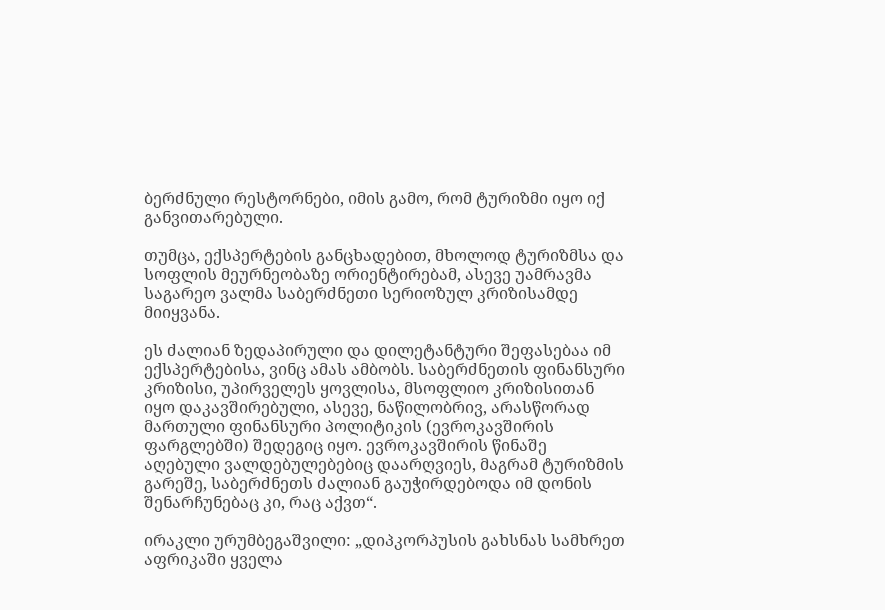ბერძნული რესტორნები, იმის გამო, რომ ტურიზმი იყო იქ განვითარებული.

თუმცა, ექსპერტების განცხადებით, მხოლოდ ტურიზმსა და სოფლის მეურნეობაზე ორიენტირებამ, ასევე უამრავმა საგარეო ვალმა საბერძნეთი სერიოზულ კრიზისამდე მიიყვანა.

ეს ძალიან ზედაპირული და დილეტანტური შეფასებაა იმ ექსპერტებისა, ვინც ამას ამბობს. საბერძნეთის ფინანსური კრიზისი, უპირველეს ყოვლისა, მსოფლიო კრიზისითან იყო დაკავშირებული, ასევე, ნაწილობრივ, არასწორად მართული ფინანსური პოლიტიკის (ევროკავშირის ფარგლებში) შედეგიც იყო. ევროკავშირის წინაშე აღებული ვალდებულებებიც დაარღვიეს, მაგრამ ტურიზმის გარეშე, საბერძნეთს ძალიან გაუჭირდებოდა იმ დონის შენარჩუნებაც კი, რაც აქვთ“.

ირაკლი ურუმბეგაშვილი: „დიპკორპუსის გახსნას სამხრეთ აფრიკაში ყველა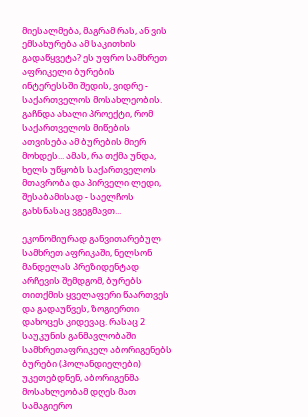მიესალმება, მაგრამ რას, ან ვის ემსახურება ამ საკითხის გადაწყვეტა? ეს უფრო სამხრეთ აფრიკელი ბურების ინტერესსში შედის, ვიდრე - საქართველოს მოსახლეობის. გაჩნდა ახალი პროექტი, რომ საქართველოს მიწების ათვისება ამ ბურების მიერ მოხდეს... ამას, რა თქმა უნდა, ხელს უწყობს საქართველოს მთავრობა და პირველი ლედი, შესაბამისად - საელჩოს გახსნასაც ვგეგმავთ...

ეკონომიურად განვითარებულ სამხრეთ აფრიკაში, ნელსონ მანდელას პრეზიდენტად არჩევის შემდგომ, ბურებს თითქმის ყველაფერი წაართვეს და გადაუწვეს, ზოგიერთი დახოცეს კიდევაც. რასაც 2 საუკუნის განმავლობაში სამხრეთაფრიკელ აბორიგენებს ბურები (ჰოლანდიელები) უკეთებდნენ, აბორიგენმა მოსახლეობამ დღეს მათ სამაგიერო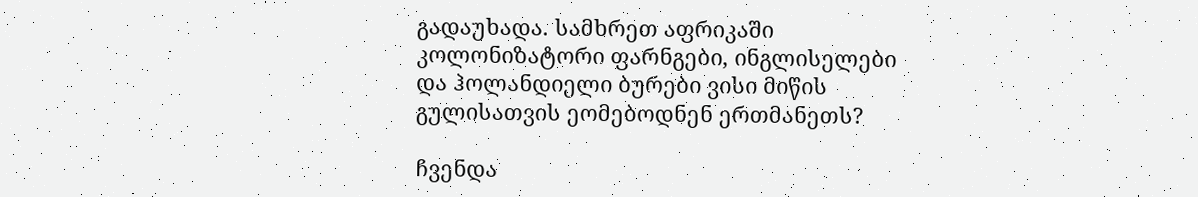გადაუხადა. სამხრეთ აფრიკაში კოლონიზატორი ფარნგები, ინგლისელები და ჰოლანდიელი ბურები ვისი მიწის გულისათვის ეომებოდნენ ერთმანეთს?

ჩვენდა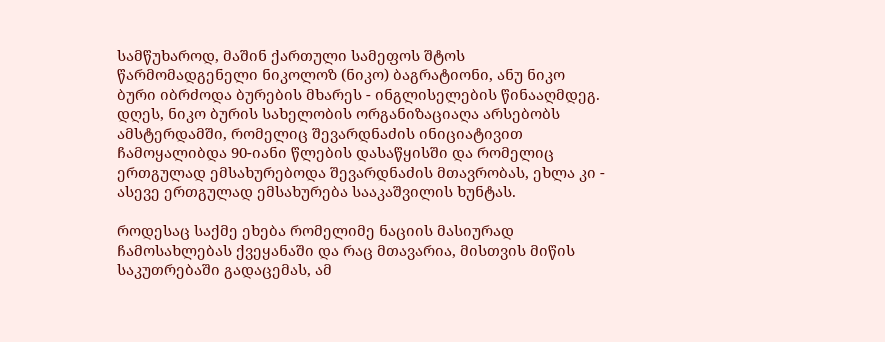სამწუხაროდ, მაშინ ქართული სამეფოს შტოს წარმომადგენელი ნიკოლოზ (ნიკო) ბაგრატიონი, ანუ ნიკო ბური იბრძოდა ბურების მხარეს - ინგლისელების წინააღმდეგ. დღეს, ნიკო ბურის სახელობის ორგანიზაციაღა არსებობს ამსტერდამში, რომელიც შევარდნაძის ინიციატივით ჩამოყალიბდა 90-იანი წლების დასაწყისში და რომელიც ერთგულად ემსახურებოდა შევარდნაძის მთავრობას, ეხლა კი - ასევე ერთგულად ემსახურება სააკაშვილის ხუნტას.

როდესაც საქმე ეხება რომელიმე ნაციის მასიურად ჩამოსახლებას ქვეყანაში და რაც მთავარია, მისთვის მიწის საკუთრებაში გადაცემას, ამ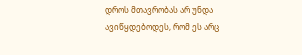დროს მთავრობას არ უნდა ავიწყდებოდეს, რომ ეს არც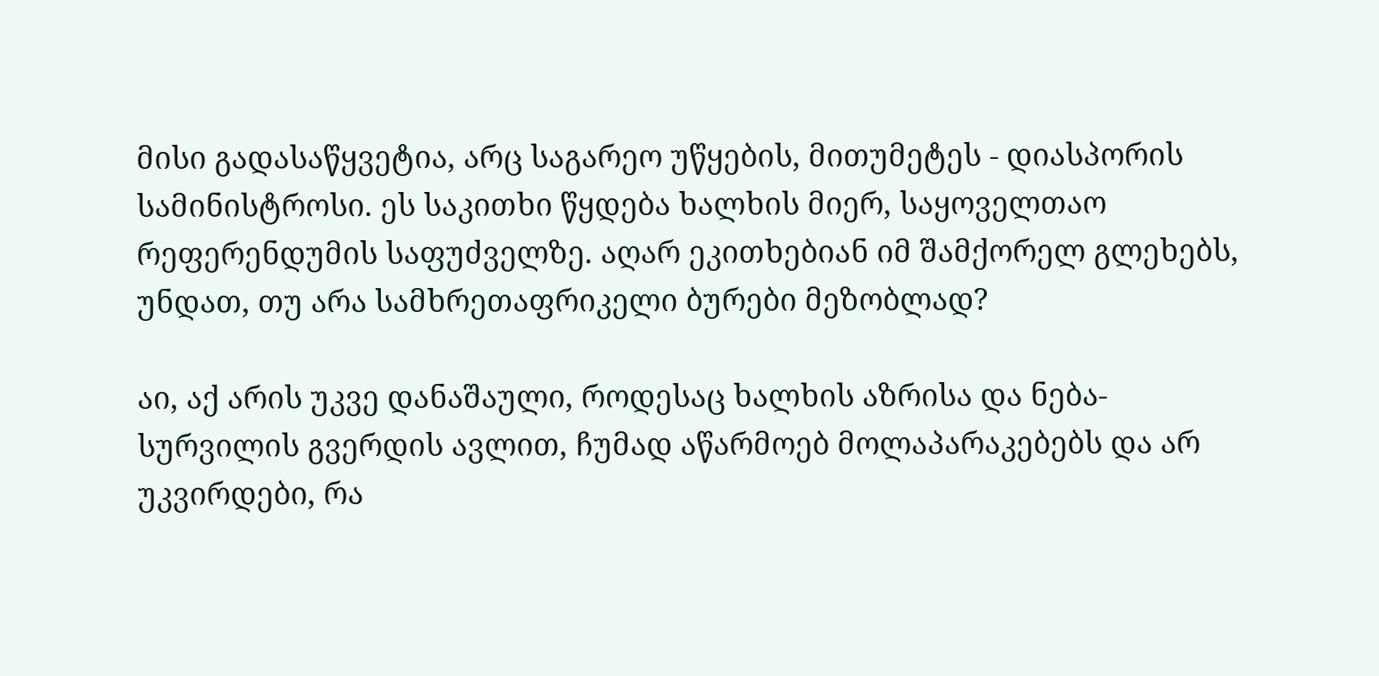მისი გადასაწყვეტია, არც საგარეო უწყების, მითუმეტეს - დიასპორის სამინისტროსი. ეს საკითხი წყდება ხალხის მიერ, საყოველთაო რეფერენდუმის საფუძველზე. აღარ ეკითხებიან იმ შამქორელ გლეხებს, უნდათ, თუ არა სამხრეთაფრიკელი ბურები მეზობლად?

აი, აქ არის უკვე დანაშაული, როდესაც ხალხის აზრისა და ნება-სურვილის გვერდის ავლით, ჩუმად აწარმოებ მოლაპარაკებებს და არ უკვირდები, რა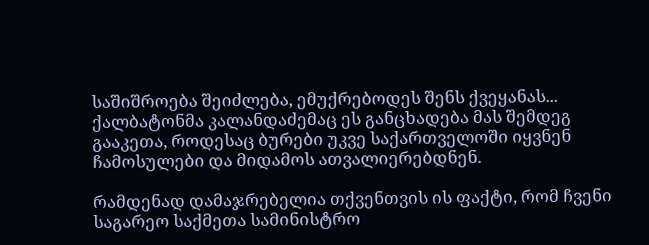საშიშროება შეიძლება, ემუქრებოდეს შენს ქვეყანას... ქალბატონმა კალანდაძემაც ეს განცხადება მას შემდეგ გააკეთა, როდესაც ბურები უკვე საქართველოში იყვნენ ჩამოსულები და მიდამოს ათვალიერებდნენ.

რამდენად დამაჯრებელია თქვენთვის ის ფაქტი, რომ ჩვენი საგარეო საქმეთა სამინისტრო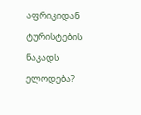აფრიკიდან ტურისტების ნაკადს ელოდება?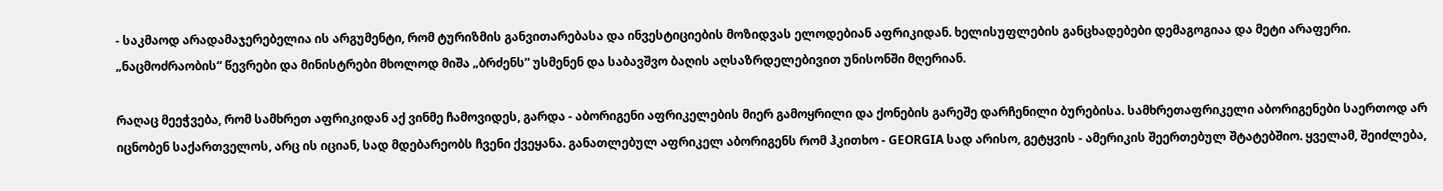- საკმაოდ არადამაჯერებელია ის არგუმენტი, რომ ტურიზმის განვითარებასა და ინვესტიციების მოზიდვას ელოდებიან აფრიკიდან. ხელისუფლების განცხადებები დემაგოგიაა და მეტი არაფერი. „ნაცმოძრაობის“ წევრები და მინისტრები მხოლოდ მიშა „ბრძენს” უსმენენ და საბავშვო ბაღის აღსაზრდელებივით უნისონში მღერიან.

რაღაც მეეჭვება, რომ სამხრეთ აფრიკიდან აქ ვინმე ჩამოვიდეს, გარდა - აბორიგენი აფრიკელების მიერ გამოყრილი და ქონების გარეშე დარჩენილი ბურებისა. სამხრეთაფრიკელი აბორიგენები საერთოდ არ იცნობენ საქართველოს, არც ის იციან, სად მდებარეობს ჩვენი ქვეყანა. განათლებულ აფრიკელ აბორიგენს რომ ჰკითხო - GEORGIA სად არისო, გეტყვის - ამერიკის შეერთებულ შტატებშიო. ყველამ, შეიძლება,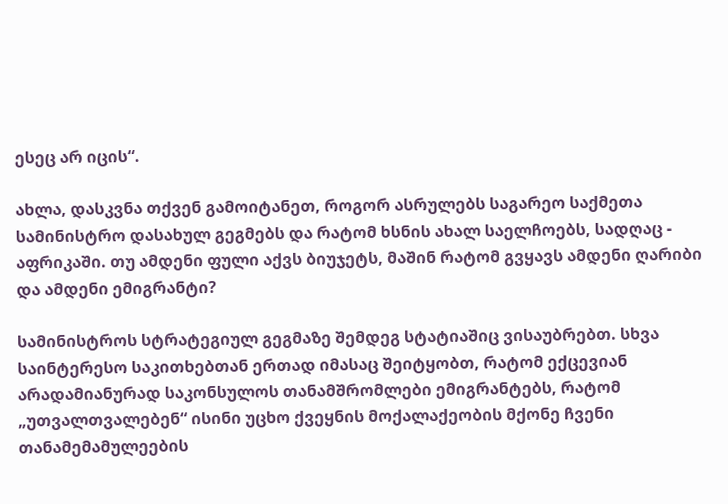ესეც არ იცის“.

ახლა, დასკვნა თქვენ გამოიტანეთ, როგორ ასრულებს საგარეო საქმეთა სამინისტრო დასახულ გეგმებს და რატომ ხსნის ახალ საელჩოებს, სადღაც - აფრიკაში. თუ ამდენი ფული აქვს ბიუჯეტს, მაშინ რატომ გვყავს ამდენი ღარიბი და ამდენი ემიგრანტი?

სამინისტროს სტრატეგიულ გეგმაზე შემდეგ სტატიაშიც ვისაუბრებთ. სხვა საინტერესო საკითხებთან ერთად იმასაც შეიტყობთ, რატომ ექცევიან არადამიანურად საკონსულოს თანამშრომლები ემიგრანტებს, რატომ „უთვალთვალებენ“ ისინი უცხო ქვეყნის მოქალაქეობის მქონე ჩვენი თანამემამულეების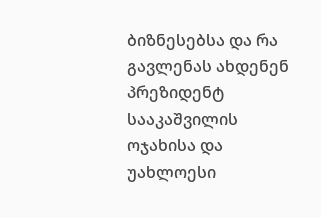ბიზნესებსა და რა გავლენას ახდენენ პრეზიდენტ სააკაშვილის ოჯახისა და უახლოესი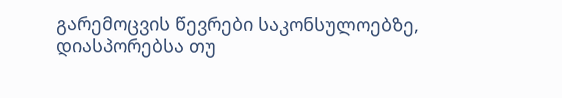გარემოცვის წევრები საკონსულოებზე, დიასპორებსა თუ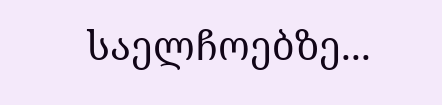საელჩოებზე...